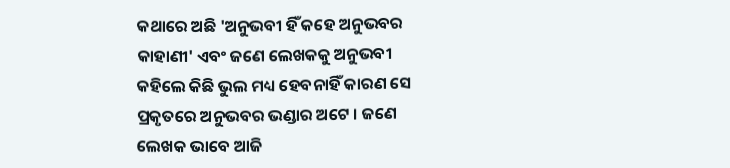କଥାରେ ଅଛି 'ଅନୁଭବୀ ହିଁ କହେ ଅନୁଭବର କାହାଣୀ' ଏବଂ ଜଣେ ଲେଖକକୁ ଅନୁଭବୀ କହିଲେ କିଛି ଭୁଲ ମଧ୍ୟ ହେବନାହିଁ କାରଣ ସେ ପ୍ରକୃତରେ ଅନୁଭବର ଭଣ୍ଡାର ଅଟେ । ଜଣେ ଲେଖକ ଭାବେ ଆଜି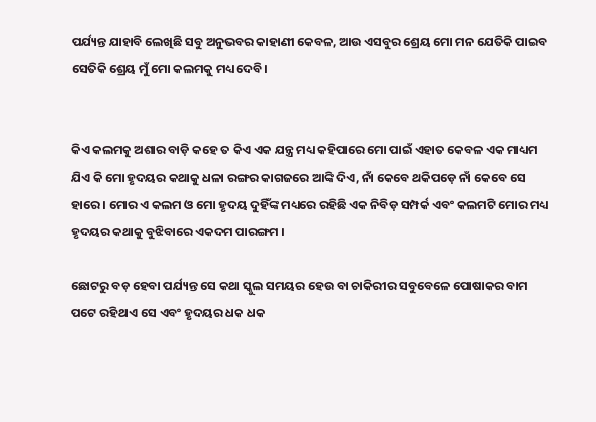ପର୍ଯ୍ୟନ୍ତ ଯାହାବି ଲେଖିଛି ସବୁ ଅନୁଭବର କାହାଣୀ କେବଳ, ଆଉ ଏସବୁର ଶ୍ରେୟ ମୋ ମନ ଯେତିକି ପାଇବ ସେତିକି ଶ୍ରେୟ ମୁଁ ମୋ କଲମକୁ ମଧ୍ୟ ଦେବି।


କିଏ କଲମକୁ ଅଶାର ବାଡ଼ି କହେ ତ କିଏ ଏକ ଯନ୍ତ୍ର ମଧ୍ୟ କହିପାରେ ମୋ ପାଇଁ ଏହାତ କେବଳ ଏକ ମାଧ୍ୟମ ଯିଏ କି ମୋ ହୃଦୟର କଥାକୁ ଧଳା ରଙ୍ଗର କାଗଜରେ ଆଙ୍କି ଦିଏ, ନାଁ କେବେ ଥକିପଡ଼େ ନାଁ କେବେ ସେ ହାରେ । ମୋର ଏ କଲମ ଓ ମୋ ହୃଦୟ ଦୁହିଁଙ୍କ ମଧ୍ୟରେ ରହିଛି ଏକ ନିବିଡ଼ ସମ୍ପର୍କ ଏବଂ କଲମଟି ମୋର ମଧ୍ୟ ହୃଦୟର କଥାକୁ ବୁଝିବାରେ ଏକଦମ ପାରଙ୍ଗମ ।

ଛୋଟରୁ ବଡ଼ ହେବା ପର୍ଯ୍ୟନ୍ତ ସେ କଥା ସ୍କୁଲ ସମୟର ହେଉ ବା ଚାକିରୀର ସବୁବେଳେ ପୋଷାକର ବାମ ପଟେ ରହିଥାଏ ସେ ଏବଂ ହୃଦୟର ଧକ ଧକ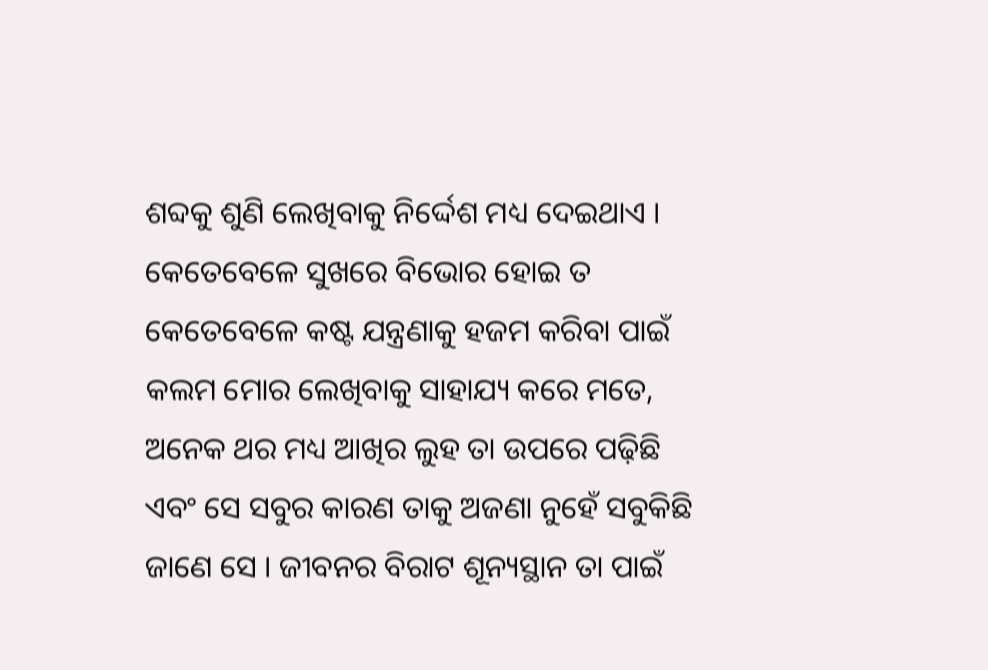ଶବ୍ଦକୁ ଶୁଣି ଲେଖିବାକୁ ନିର୍ଦ୍ଦେଶ ମଧ୍ୟ ଦେଇଥାଏ । କେତେବେଳେ ସୁଖରେ ବିଭୋର ହୋଇ ତ କେତେବେଳେ କଷ୍ଟ ଯନ୍ତ୍ରଣାକୁ ହଜମ କରିବା ପାଇଁ କଲମ ମୋର ଲେଖିବାକୁ ସାହାଯ୍ୟ କରେ ମତେ, ଅନେକ ଥର ମଧ୍ୟ ଆଖିର ଲୁହ ତା ଉପରେ ପଢ଼ିଛି ଏବଂ ସେ ସବୁର କାରଣ ତାକୁ ଅଜଣା ନୁହେଁ ସବୁକିଛି ଜାଣେ ସେ । ଜୀବନର ବିରାଟ ଶୂନ୍ୟସ୍ଥାନ ତା ପାଇଁ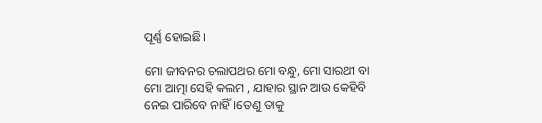ପୂର୍ଣ୍ଣ ହୋଇଛି।

ମୋ ଜୀବନର ଚଲାପଥର ମୋ ବନ୍ଧୁ, ମୋ ସାରଥୀ ବା ମୋ ଆତ୍ମା ସେହି କଲମ , ଯାହାର ସ୍ଥାନ ଆଉ କେହିବି ନେଇ ପାରିବେ ନାହିଁ।ତେଣୁ ତାକୁ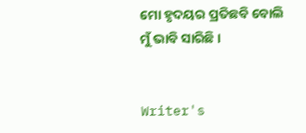ମୋ ହୃଦୟର ପ୍ରତିଛବି ବୋଲି ମୁଁ ଭାବି ସାରିଛି ।


Writer's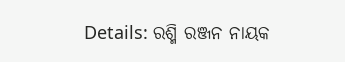Details: ରଶ୍ମି ରଞ୍ଜନ ନାୟକ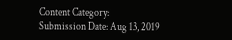Content Category:
Submission Date: Aug 13, 2019